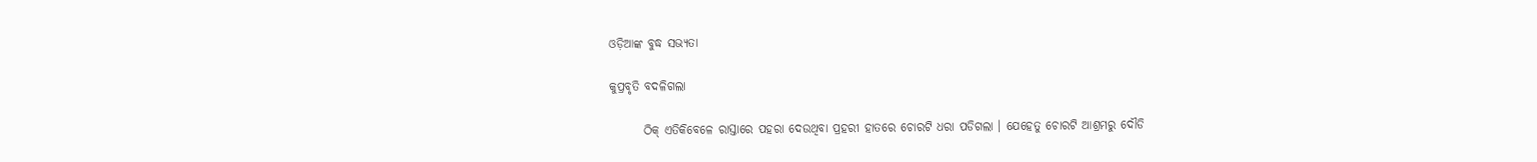ଓଡ଼ିଆଙ୍କ ବୁଦ୍ଧ ସଭ୍ୟତା

କୁପ୍ରବୃତି ବଦଳିଗଲା

       ଠିକ୍ ଏତିକିବେଳେ ରାସ୍ତାରେ ପହରା ଦେଉଥିବା ପ୍ରହରୀ ହାତରେ ଚୋରଟି ଧରା ପଡିଗଲା । ଯେହେତୁ ଚୋରଟି ଆଶ୍ରମରୁ ଦୌଡି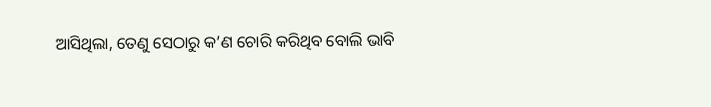ଆସିଥିଲା, ତେଣୁ ସେଠାରୁ କ’ଣ ଚୋରି କରିଥିବ ବୋଲି ଭାବି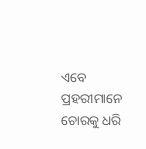ଏବେ ପ୍ରହରୀମାନେ ଚୋରକୁ ଧରି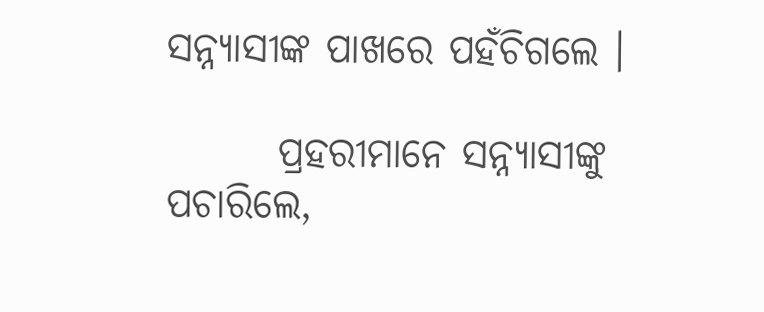ସନ୍ନ୍ୟାସୀଙ୍କ ପାଖରେ ପହଁଚିଗଲେ ।

       ପ୍ରହରୀମାନେ ସନ୍ନ୍ୟାସୀଙ୍କୁ ପଚାରିଲେ,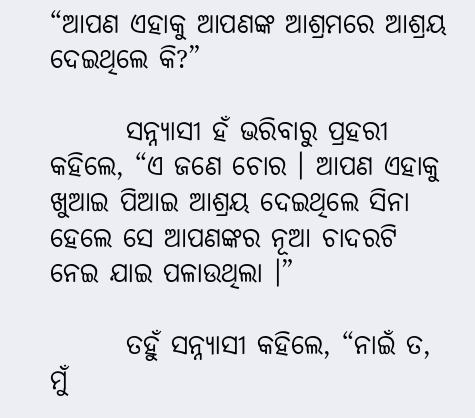“ଆପଣ ଏହାକୁ ଆପଣଙ୍କ ଆଶ୍ରମରେ ଆଶ୍ରୟ ଦେଇଥିଲେ କି?”

       ସନ୍ନ୍ୟାସୀ ହଁ ଭରିବାରୁ ପ୍ରହରୀ କହିଲେ, “ଏ ଜଣେ ଚୋର । ଆପଣ ଏହାକୁ ଖୁଆଇ ପିଆଇ ଆଶ୍ରୟ ଦେଇଥିଲେ ସିନା ହେଲେ ସେ ଆପଣଙ୍କର ନୂଆ ଚାଦରଟି ନେଇ ଯାଇ ପଳାଉଥିଲା ।”

       ତହୁଁ ସନ୍ନ୍ୟାସୀ କହିଲେ, “ନାଇଁ ତ, ମୁଁ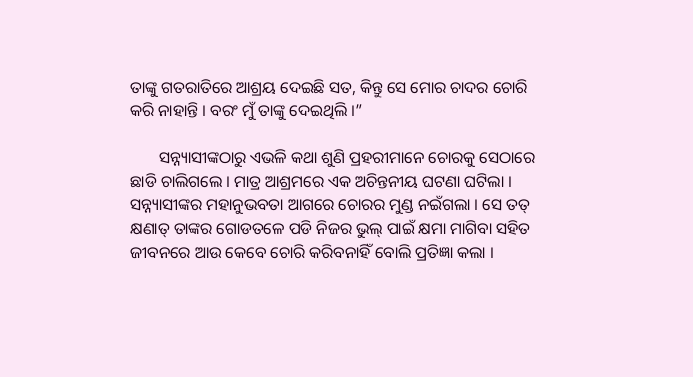ତାଙ୍କୁ ଗତରାତିରେ ଆଶ୍ରୟ ଦେଇଛି ସତ, କିନ୍ତୁ ସେ ମୋର ଚାଦର ଚୋରି କରି ନାହାନ୍ତି । ବରଂ ମୁଁ ତାଙ୍କୁ ଦେଇଥିଲି ।”

       ସନ୍ନ୍ୟାସୀଙ୍କଠାରୁ ଏଭଳି କଥା ଶୁଣି ପ୍ରହରୀମାନେ ଚୋରକୁ ସେଠାରେ ଛାଡି ଚାଲିଗଲେ । ମାତ୍ର ଆଶ୍ରମରେ ଏକ ଅଚିନ୍ତନୀୟ ଘଟଣା ଘଟିଲା । ସନ୍ନ୍ୟାସୀଙ୍କର ମହାନୁଭବତା ଆଗରେ ଚୋରର ମୁଣ୍ଡ ନଇଁଗଲା । ସେ ତତ୍ କ୍ଷଣାତ୍ ତାଙ୍କର ଗୋଡତଳେ ପଡି ନିଜର ଭୁଲ୍ ପାଇଁ କ୍ଷମା ମାଗିବା ସହିତ ଜୀବନରେ ଆଉ କେବେ ଚୋରି କରିବନାହିଁ ବୋଲି ପ୍ରତିଜ୍ଞା କଲା ।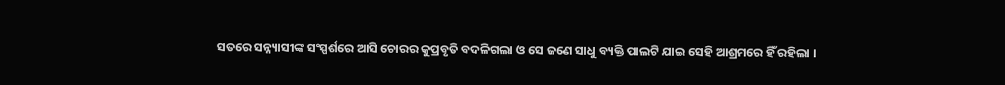ସତରେ ସନ୍ନ୍ୟାସୀଙ୍କ ସଂସ୍ପର୍ଶରେ ଆସି ଚୋରର କୁପ୍ରବୃତି ବଦଳିଗଲା ଓ ସେ ଜଣେ ସାଧୁ ବ୍ୟକ୍ତି ପାଲଟି ଯାଇ ସେହି ଆଶ୍ରମରେ ହିଁ ରହିଲା ।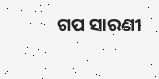ଗପ ସାରଣୀ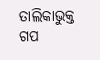ତାଲିକାଭୁକ୍ତ ଗପ